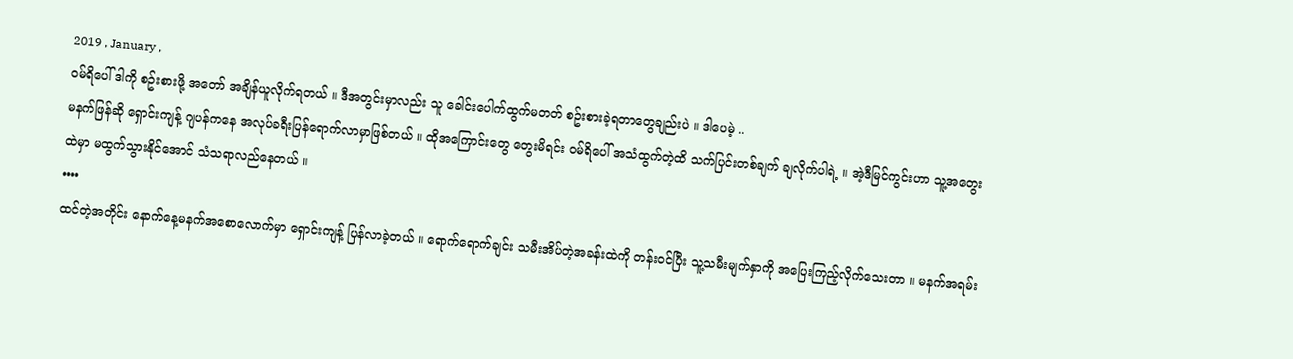2019 , January ,
ဝမ်ရိပေါ် ဒါကို စဥ်းစားဖို့ အတော် အချိန်ယူလိုက်ရတယ် ။ ဒီအတွင်းမှာလည်း သူ ခေါင်းပေါက်ထွက်မတတ် စဥ်းစားခဲ့ရတာတွေချည်းပဲ ။ ဒါပေမဲ့ ..
မနက်ဖြန်ဆို ရှောင်းကျန့် ဂျပန်ကနေ အလုပ်ခရီးပြန်ရောက်လာမှာဖြစ်တယ် ။ ထိုအကြောင်းတွေ တွေးမိရင်း ဝမ်ရိပေါ် အသံထွက်တဲ့ထိ သက်ပြင်းတစ်ချက် ချလိုက်ပါရဲ့ ။ အဲ့ဒီမြင်ကွင်းဟာ သူ့အတွေးထဲမှာ မထွက်သွားနိုင်အောင် သံသရာလည်နေတယ် ။
••••
ထင်တဲ့အတိုင်း နောက်နေ့မနက်အစောလောက်မှာ ရှောင်းကျန့် ပြန်လာခဲ့တယ် ။ ရောက်ရောက်ချင်း သမီးအိပ်တဲ့အခန်းထဲကို တန်းဝင်ပြီး သူ့သမီးမျက်နှာကို အပြေးကြည့်လိုက်သေးတာ ။ မနက်အရမ်း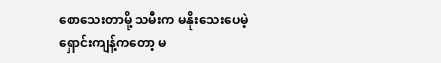စောသေးတာမို့ သမီးက မနိုးသေးပေမဲ့ ရှောင်းကျန့်ကတော့ မ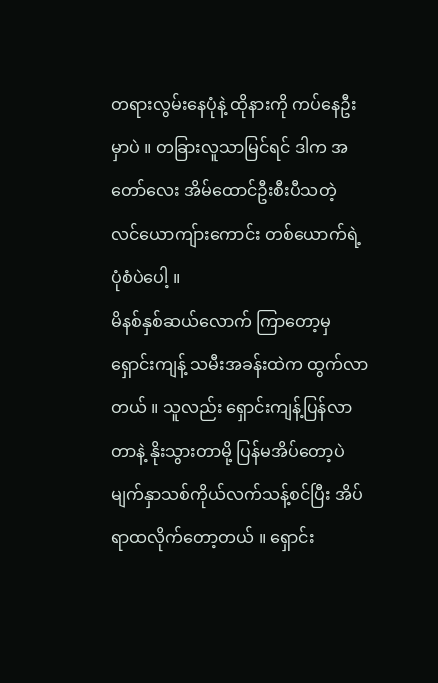တရားလွမ်းနေပုံနဲ့ ထိုနားကို ကပ်နေဦးမှာပဲ ။ တခြားလူသာမြင်ရင် ဒါက အတော်လေး အိမ်ထောင်ဦးစီးပီသတဲ့ လင်ယောကျ်ားကောင်း တစ်ယောက်ရဲ့ပုံစံပဲပေါ့ ။
မိနစ်နှစ်ဆယ်လောက် ကြာတော့မှ ရှောင်းကျန့် သမီးအခန်းထဲက ထွက်လာတယ် ။ သူလည်း ရှောင်းကျန့်ပြန်လာတာနဲ့ နိုးသွားတာမို့ ပြန်မအိပ်တော့ပဲ မျက်နှာသစ်ကိုယ်လက်သန့်စင်ပြီး အိပ်ရာထလိုက်တော့တယ် ။ ရှောင်း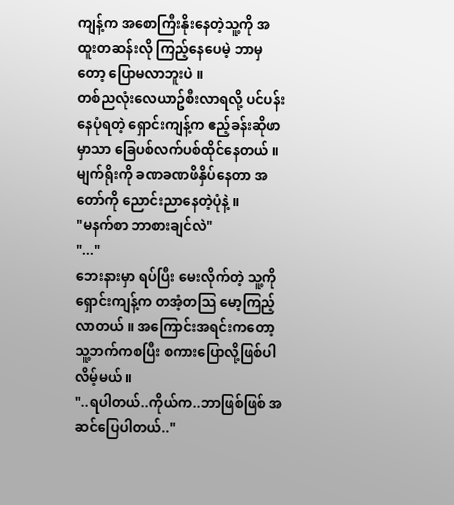ကျန့်က အစောကြီးနိုးနေတဲ့သူ့ကို အထူးတဆန်းလို ကြည့်နေပေမဲ့ ဘာမှတော့ ပြောမလာဘူးပဲ ။
တစ်ညလုံးလေယာဥ်စီးလာရလို့ ပင်ပန်းနေပုံရတဲ့ ရှောင်းကျန့်က ဧည့်ခန်းဆိုဖာမှာသာ ခြေပစ်လက်ပစ်ထိုင်နေတယ် ။ မျက်ရိုးကို ခဏခဏဖိနှိပ်နေတာ အတော်ကို ညောင်းညာနေတဲ့ပုံနဲ့ ။
"မနက်စာ ဘာစားချင်လဲ"
"..."
ဘေးနားမှာ ရပ်ပြီး မေးလိုက်တဲ့ သူ့ကို ရှောင်းကျန့်က တအံ့တသြ မော့ကြည့်လာတယ် ။ အကြောင်းအရင်းကတော့ သူ့ဘက်ကစပြီး စကားပြောလို့ဖြစ်ပါလိမ့်မယ် ။
"..ရပါတယ်..ကိုယ်က..ဘာဖြစ်ဖြစ် အဆင်ပြေပါတယ်.."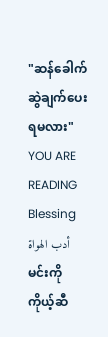"ဆန်ခေါက်ဆွဲချက်ပေးရမလား"
YOU ARE READING
Blessing
أدب الهواةမင်းကို ကိုယ့်ဆီ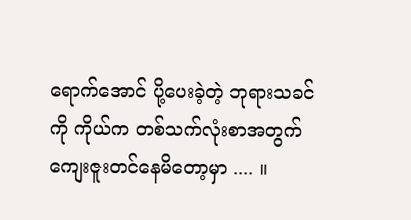ရောက်အောင် ပို့ပေးခဲ့တဲ့ ဘုရားသခင်ကို ကိုယ်က တစ်သက်လုံးစာအတွက် ကျေးဇူးတင်နေမိတော့မှာ .... ။